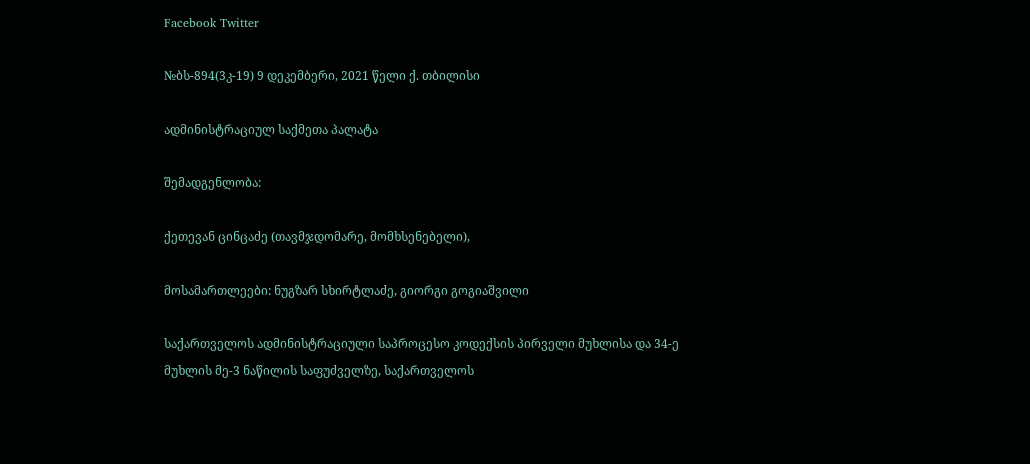Facebook Twitter

№ბს-894(3კ-19) 9 დეკემბერი, 2021 წელი ქ. თბილისი

ადმინისტრაციულ საქმეთა პალატა

შემადგენლობა:

ქეთევან ცინცაძე (თავმჯდომარე, მომხსენებელი),

მოსამართლეები: ნუგზარ სხირტლაძე, გიორგი გოგიაშვილი

საქართველოს ადმინისტრაციული საპროცესო კოდექსის პირველი მუხლისა და 34-ე მუხლის მე-3 ნაწილის საფუძველზე, საქართველოს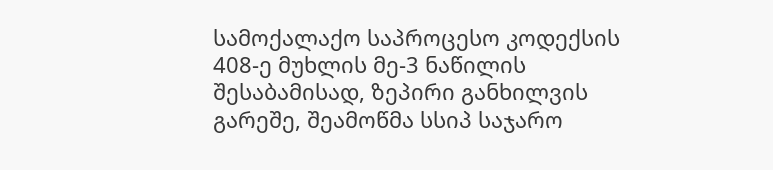სამოქალაქო საპროცესო კოდექსის 408-ე მუხლის მე-3 ნაწილის შესაბამისად, ზეპირი განხილვის გარეშე, შეამოწმა სსიპ საჯარო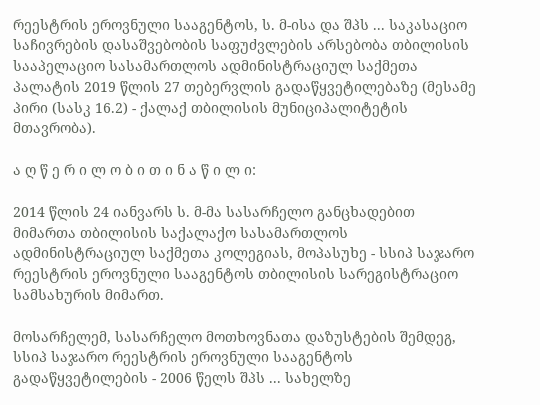რეესტრის ეროვნული სააგენტოს, ს. მ-ისა და შპს ... საკასაციო საჩივრების დასაშვებობის საფუძვლების არსებობა თბილისის სააპელაციო სასამართლოს ადმინისტრაციულ საქმეთა პალატის 2019 წლის 27 თებერვლის გადაწყვეტილებაზე (მესამე პირი (სასკ 16.2) - ქალაქ თბილისის მუნიციპალიტეტის მთავრობა).

ა ღ წ ე რ ი ლ ო ბ ი თ ი ნ ა წ ი ლ ი:

2014 წლის 24 იანვარს ს. მ-მა სასარჩელო განცხადებით მიმართა თბილისის საქალაქო სასამართლოს ადმინისტრაციულ საქმეთა კოლეგიას, მოპასუხე - სსიპ საჯარო რეესტრის ეროვნული სააგენტოს თბილისის სარეგისტრაციო სამსახურის მიმართ.

მოსარჩელემ, სასარჩელო მოთხოვნათა დაზუსტების შემდეგ, სსიპ საჯარო რეესტრის ეროვნული სააგენტოს გადაწყვეტილების - 2006 წელს შპს ... სახელზე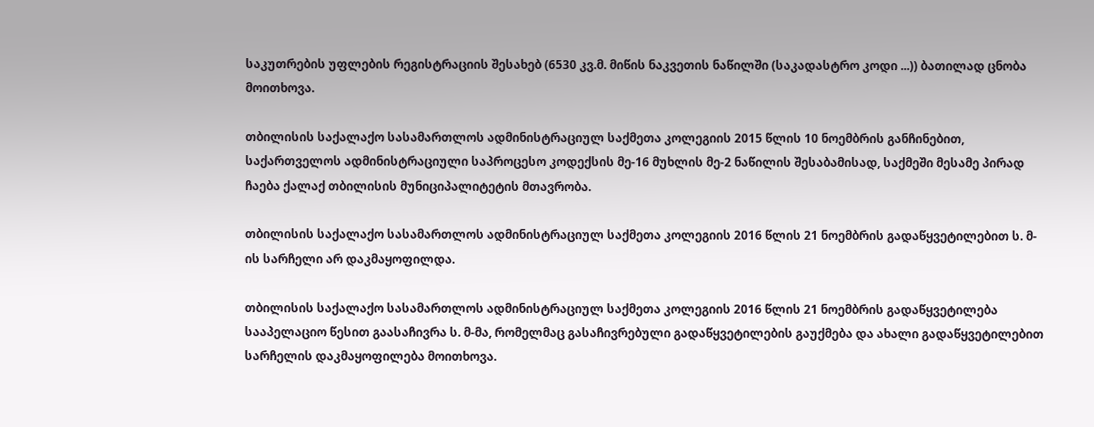საკუთრების უფლების რეგისტრაციის შესახებ (6530 კვ.მ. მიწის ნაკვეთის ნაწილში (საკადასტრო კოდი ...)) ბათილად ცნობა მოითხოვა.

თბილისის საქალაქო სასამართლოს ადმინისტრაციულ საქმეთა კოლეგიის 2015 წლის 10 ნოემბრის განჩინებით, საქართველოს ადმინისტრაციული საპროცესო კოდექსის მე-16 მუხლის მე-2 ნაწილის შესაბამისად, საქმეში მესამე პირად ჩაება ქალაქ თბილისის მუნიციპალიტეტის მთავრობა.

თბილისის საქალაქო სასამართლოს ადმინისტრაციულ საქმეთა კოლეგიის 2016 წლის 21 ნოემბრის გადაწყვეტილებით ს. მ-ის სარჩელი არ დაკმაყოფილდა.

თბილისის საქალაქო სასამართლოს ადმინისტრაციულ საქმეთა კოლეგიის 2016 წლის 21 ნოემბრის გადაწყვეტილება სააპელაციო წესით გაასაჩივრა ს. მ-მა, რომელმაც გასაჩივრებული გადაწყვეტილების გაუქმება და ახალი გადაწყვეტილებით სარჩელის დაკმაყოფილება მოითხოვა.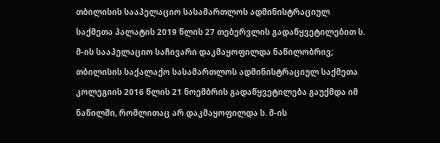თბილისის სააპელაციო სასამართლოს ადმინისტრაციულ საქმეთა პალატის 2019 წლის 27 თებერვლის გადაწყვეტილებით ს. მ-ის სააპელაციო საჩივარი დაკმაყოფილდა ნაწილობრივ; თბილისის საქალაქო სასამართლოს ადმინისტრაციულ საქმეთა კოლეგიის 2016 წლის 21 ნოემბრის გადაწყვეტილება გაუქმდა იმ ნაწილში, რომლითაც არ დაკმაყოფილდა ს. მ-ის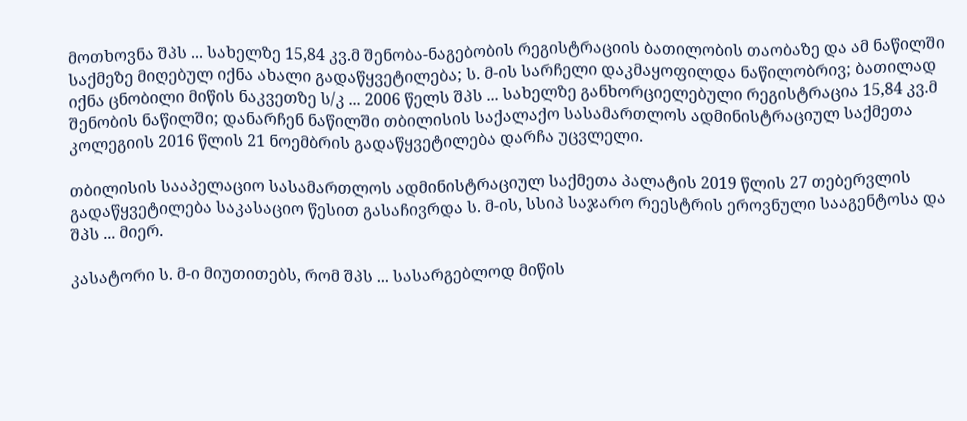მოთხოვნა შპს ... სახელზე 15,84 კვ.მ შენობა-ნაგებობის რეგისტრაციის ბათილობის თაობაზე და ამ ნაწილში საქმეზე მიღებულ იქნა ახალი გადაწყვეტილება; ს. მ-ის სარჩელი დაკმაყოფილდა ნაწილობრივ; ბათილად იქნა ცნობილი მიწის ნაკვეთზე ს/კ ... 2006 წელს შპს ... სახელზე განხორციელებული რეგისტრაცია 15,84 კვ.მ შენობის ნაწილში; დანარჩენ ნაწილში თბილისის საქალაქო სასამართლოს ადმინისტრაციულ საქმეთა კოლეგიის 2016 წლის 21 ნოემბრის გადაწყვეტილება დარჩა უცვლელი.

თბილისის სააპელაციო სასამართლოს ადმინისტრაციულ საქმეთა პალატის 2019 წლის 27 თებერვლის გადაწყვეტილება საკასაციო წესით გასაჩივრდა ს. მ-ის, სსიპ საჯარო რეესტრის ეროვნული სააგენტოსა და შპს ... მიერ.

კასატორი ს. მ-ი მიუთითებს, რომ შპს ... სასარგებლოდ მიწის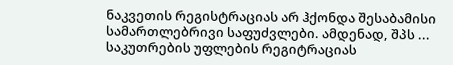ნაკვეთის რეგისტრაციას არ ჰქონდა შესაბამისი სამართლებრივი საფუძვლები. ამდენად, შპს ... საკუთრების უფლების რეგიტრაციას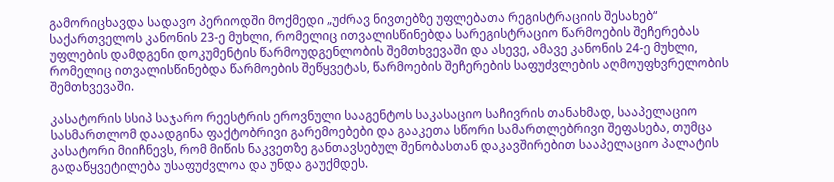გამორიცხავდა სადავო პერიოდში მოქმედი „უძრავ ნივთებზე უფლებათა რეგისტრაციის შესახებ“ საქართველოს კანონის 23-ე მუხლი, რომელიც ითვალისწინებდა სარეგისტრაციო წარმოების შეჩერებას უფლების დამდგენი დოკუმენტის წარმოუდგენლობის შემთხვევაში და ასევე, ამავე კანონის 24-ე მუხლი, რომელიც ითვალისწინებდა წარმოების შეწყვეტას, წარმოების შეჩერების საფუძვლების აღმოუფხვრელობის შემთხვევაში.

კასატორის სსიპ საჯარო რეესტრის ეროვნული სააგენტოს საკასაციო საჩივრის თანახმად, სააპელაციო სასმართლომ დაადგინა ფაქტობრივი გარემოებები და გააკეთა სწორი სამართლებრივი შეფასება, თუმცა კასატორი მიიჩნევს, რომ მიწის ნაკვეთზე განთავსებულ შენობასთან დაკავშირებით სააპელაციო პალატის გადაწყვეტილება უსაფუძვლოა და უნდა გაუქმდეს.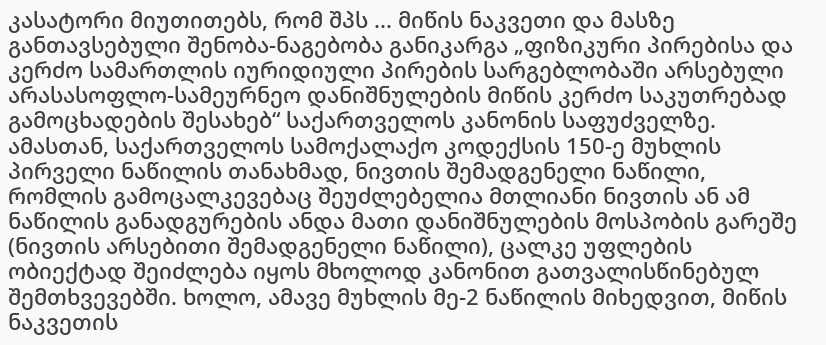კასატორი მიუთითებს, რომ შპს ... მიწის ნაკვეთი და მასზე განთავსებული შენობა-ნაგებობა განიკარგა „ფიზიკური პირებისა და კერძო სამართლის იურიდიული პირების სარგებლობაში არსებული არასასოფლო-სამეურნეო დანიშნულების მიწის კერძო საკუთრებად გამოცხადების შესახებ“ საქართველოს კანონის საფუძველზე. ამასთან, საქართველოს სამოქალაქო კოდექსის 150-ე მუხლის პირველი ნაწილის თანახმად, ნივთის შემადგენელი ნაწილი, რომლის გამოცალკევებაც შეუძლებელია მთლიანი ნივთის ან ამ ნაწილის განადგურების ანდა მათი დანიშნულების მოსპობის გარეშე (ნივთის არსებითი შემადგენელი ნაწილი), ცალკე უფლების ობიექტად შეიძლება იყოს მხოლოდ კანონით გათვალისწინებულ შემთხვევებში. ხოლო, ამავე მუხლის მე-2 ნაწილის მიხედვით, მიწის ნაკვეთის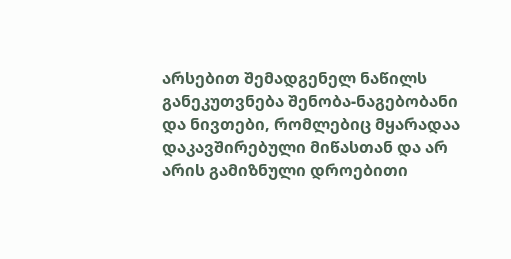არსებით შემადგენელ ნაწილს განეკუთვნება შენობა-ნაგებობანი და ნივთები, რომლებიც მყარადაა დაკავშირებული მიწასთან და არ არის გამიზნული დროებითი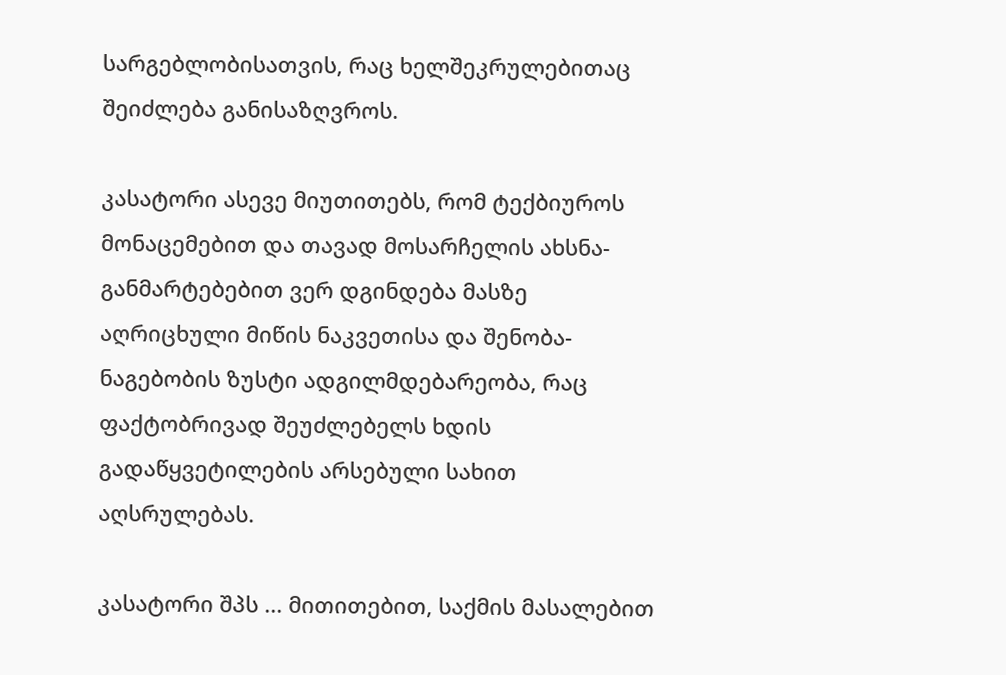სარგებლობისათვის, რაც ხელშეკრულებითაც შეიძლება განისაზღვროს.

კასატორი ასევე მიუთითებს, რომ ტექბიუროს მონაცემებით და თავად მოსარჩელის ახსნა-განმარტებებით ვერ დგინდება მასზე აღრიცხული მიწის ნაკვეთისა და შენობა-ნაგებობის ზუსტი ადგილმდებარეობა, რაც ფაქტობრივად შეუძლებელს ხდის გადაწყვეტილების არსებული სახით აღსრულებას.

კასატორი შპს ... მითითებით, საქმის მასალებით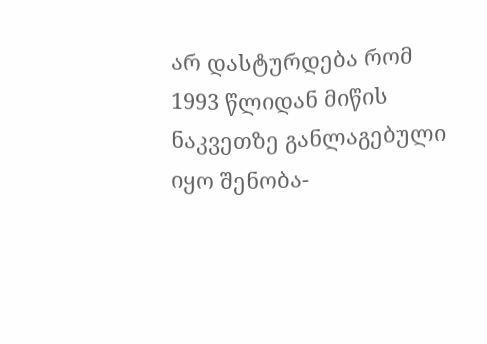არ დასტურდება რომ 1993 წლიდან მიწის ნაკვეთზე განლაგებული იყო შენობა-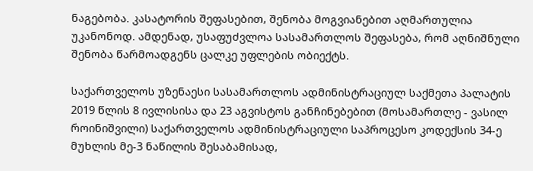ნაგებობა. კასატორის შეფასებით, შენობა მოგვიანებით აღმართულია უკანონოდ. ამდენად, უსაფუძვლოა სასამართლოს შეფასება, რომ აღნიშნული შენობა წარმოადგენს ცალკე უფლების ობიექტს.

საქართველოს უზენაესი სასამართლოს ადმინისტრაციულ საქმეთა პალატის 2019 წლის 8 ივლისისა და 23 აგვისტოს განჩინებებით (მოსამართლე - ვასილ როინიშვილი) საქართველოს ადმინისტრაციული საპროცესო კოდექსის 34-ე მუხლის მე-3 ნაწილის შესაბამისად,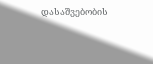დასაშვებობის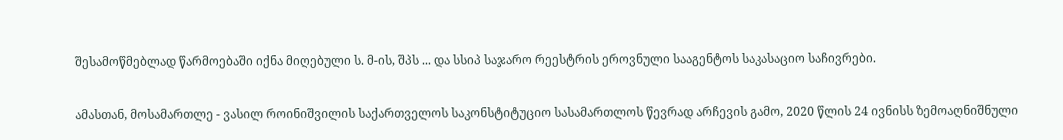შესამოწმებლად წარმოებაში იქნა მიღებული ს. მ-ის, შპს ... და სსიპ საჯარო რეესტრის ეროვნული სააგენტოს საკასაციო საჩივრები.

ამასთან, მოსამართლე - ვასილ როინიშვილის საქართველოს საკონსტიტუციო სასამართლოს წევრად არჩევის გამო, 2020 წლის 24 ივნისს ზემოაღნიშნული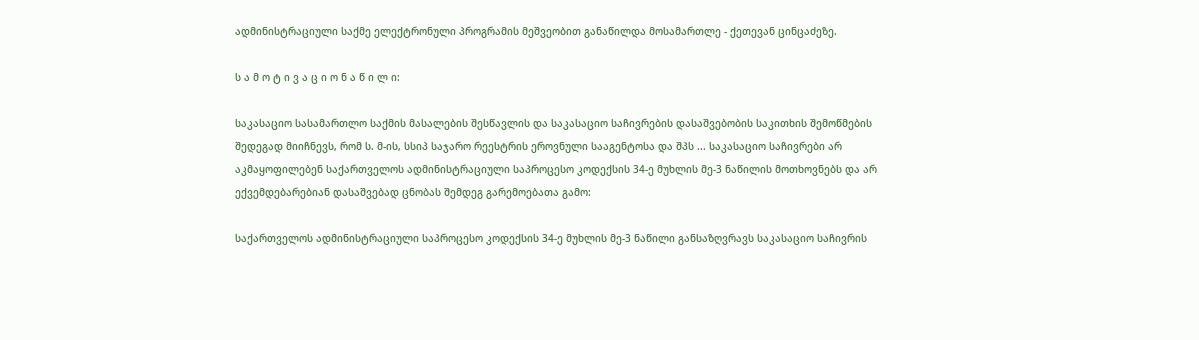ადმინისტრაციული საქმე ელექტრონული პროგრამის მეშვეობით განაწილდა მოსამართლე - ქეთევან ცინცაძეზე.

ს ა მ ო ტ ი ვ ა ც ი ო ნ ა წ ი ლ ი:

საკასაციო სასამართლო საქმის მასალების შესწავლის და საკასაციო საჩივრების დასაშვებობის საკითხის შემოწმების შედეგად მიიჩნევს, რომ ს. მ-ის, სსიპ საჯარო რეესტრის ეროვნული სააგენტოსა და შპს ... საკასაციო საჩივრები არ აკმაყოფილებენ საქართველოს ადმინისტრაციული საპროცესო კოდექსის 34-ე მუხლის მე-3 ნაწილის მოთხოვნებს და არ ექვემდებარებიან დასაშვებად ცნობას შემდეგ გარემოებათა გამო:

საქართველოს ადმინისტრაციული საპროცესო კოდექსის 34-ე მუხლის მე-3 ნაწილი განსაზღვრავს საკასაციო საჩივრის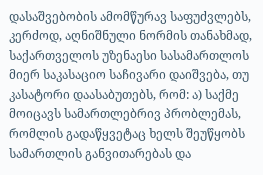დასაშვებობის ამომწურავ საფუძვლებს, კერძოდ, აღნიშნული ნორმის თანახმად, საქართველოს უზენაესი სასამართლოს მიერ საკასაციო საჩივარი დაიშვება, თუ კასატორი დაასაბუთებს, რომ: ა) საქმე მოიცავს სამართლებრივ პრობლემას, რომლის გადაწყვეტაც ხელს შეუწყობს სამართლის განვითარებას და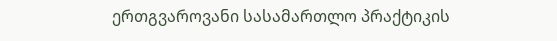ერთგვაროვანი სასამართლო პრაქტიკის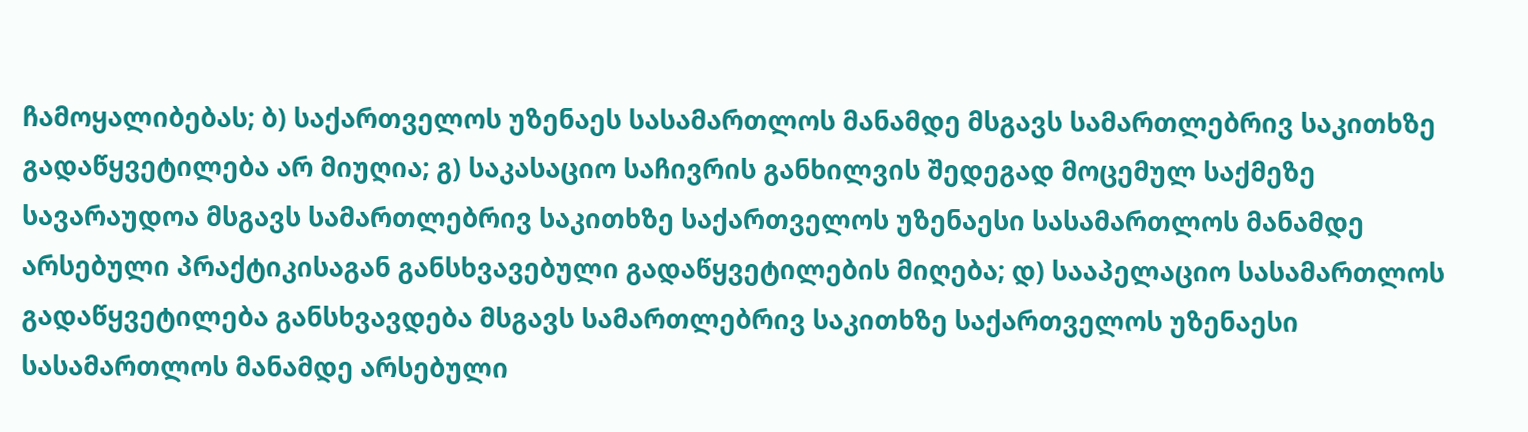ჩამოყალიბებას; ბ) საქართველოს უზენაეს სასამართლოს მანამდე მსგავს სამართლებრივ საკითხზე გადაწყვეტილება არ მიუღია; გ) საკასაციო საჩივრის განხილვის შედეგად მოცემულ საქმეზე სავარაუდოა მსგავს სამართლებრივ საკითხზე საქართველოს უზენაესი სასამართლოს მანამდე არსებული პრაქტიკისაგან განსხვავებული გადაწყვეტილების მიღება; დ) სააპელაციო სასამართლოს გადაწყვეტილება განსხვავდება მსგავს სამართლებრივ საკითხზე საქართველოს უზენაესი სასამართლოს მანამდე არსებული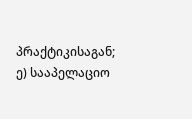პრაქტიკისაგან; ე) სააპელაციო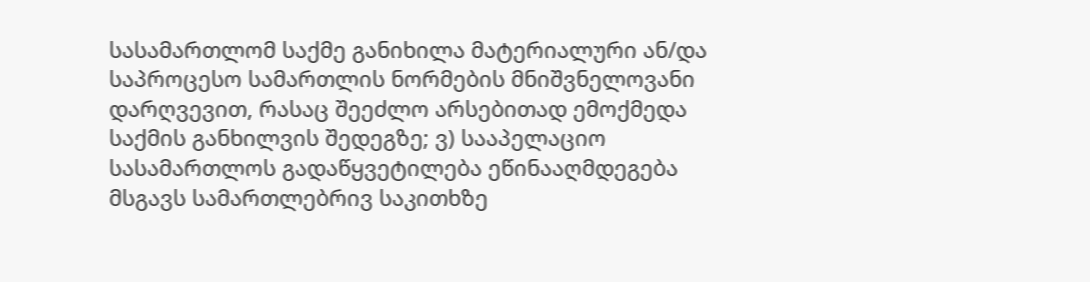სასამართლომ საქმე განიხილა მატერიალური ან/და საპროცესო სამართლის ნორმების მნიშვნელოვანი დარღვევით, რასაც შეეძლო არსებითად ემოქმედა საქმის განხილვის შედეგზე; ვ) სააპელაციო სასამართლოს გადაწყვეტილება ეწინააღმდეგება მსგავს სამართლებრივ საკითხზე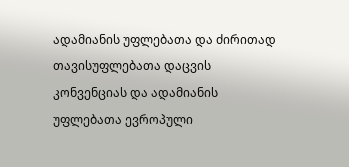ადამიანის უფლებათა და ძირითად თავისუფლებათა დაცვის კონვენციას და ადამიანის უფლებათა ევროპული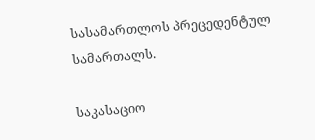სასამართლოს პრეცედენტულ სამართალს.

საკასაციო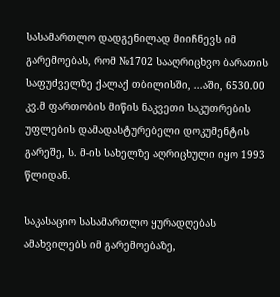სასამართლო დადგენილად მიიჩნევს იმ გარემოებას, რომ №1702 სააღრიცხვო ბარათის საფუძველზე ქალაქ თბილისში, ...აში, 6530.00 კვ.მ ფართობის მიწის ნაკვეთი საკუთრების უფლების დამადასტურებელი დოკუმენტის გარეშე, ს. მ-ის სახელზე აღრიცხული იყო 1993 წლიდან.

საკასაციო სასამართლო ყურადღებას ამახვილებს იმ გარემოებაზე,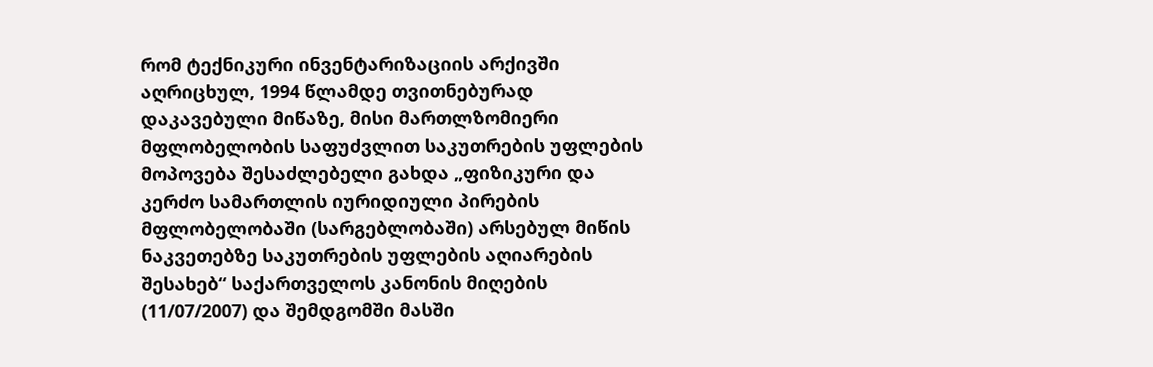რომ ტექნიკური ინვენტარიზაციის არქივში აღრიცხულ, 1994 წლამდე თვითნებურად დაკავებული მიწაზე, მისი მართლზომიერი მფლობელობის საფუძვლით საკუთრების უფლების მოპოვება შესაძლებელი გახდა „ფიზიკური და კერძო სამართლის იურიდიული პირების მფლობელობაში (სარგებლობაში) არსებულ მიწის ნაკვეთებზე საკუთრების უფლების აღიარების შესახებ“ საქართველოს კანონის მიღების (11/07/2007) და შემდგომში მასში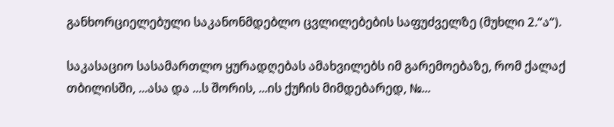განხორციელებული საკანონმდებლო ცვლილებების საფუძველზე (მუხლი 2.“ა“).

საკასაციო სასამართლო ყურადღებას ამახვილებს იმ გარემოებაზე, რომ ქალაქ თბილისში, ...ასა და ...ს შორის, ...ის ქუჩის მიმდებარედ, №...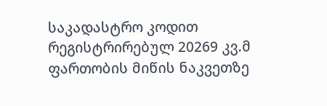საკადასტრო კოდით რეგისტრირებულ 20269 კვ.მ ფართობის მიწის ნაკვეთზე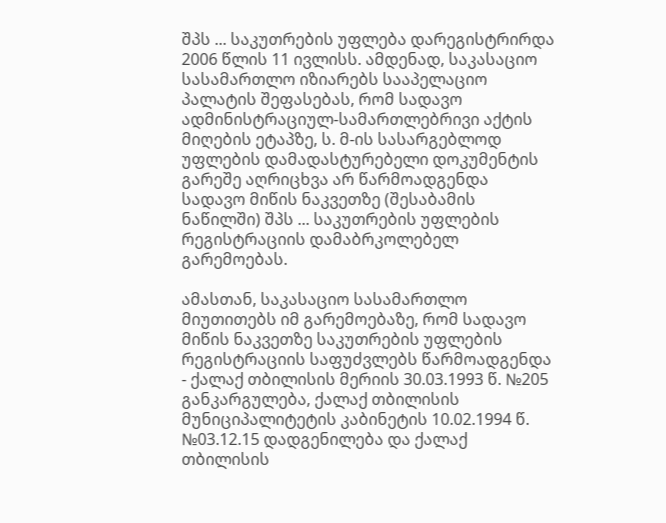შპს ... საკუთრების უფლება დარეგისტრირდა 2006 წლის 11 ივლისს. ამდენად, საკასაციო სასამართლო იზიარებს სააპელაციო პალატის შეფასებას, რომ სადავო ადმინისტრაციულ-სამართლებრივი აქტის მიღების ეტაპზე, ს. მ-ის სასარგებლოდ უფლების დამადასტურებელი დოკუმენტის გარეშე აღრიცხვა არ წარმოადგენდა სადავო მიწის ნაკვეთზე (შესაბამის ნაწილში) შპს ... საკუთრების უფლების რეგისტრაციის დამაბრკოლებელ გარემოებას.

ამასთან, საკასაციო სასამართლო მიუთითებს იმ გარემოებაზე, რომ სადავო მიწის ნაკვეთზე საკუთრების უფლების რეგისტრაციის საფუძვლებს წარმოადგენდა - ქალაქ თბილისის მერიის 30.03.1993 წ. №205 განკარგულება, ქალაქ თბილისის მუნიციპალიტეტის კაბინეტის 10.02.1994 წ. №03.12.15 დადგენილება და ქალაქ თბილისის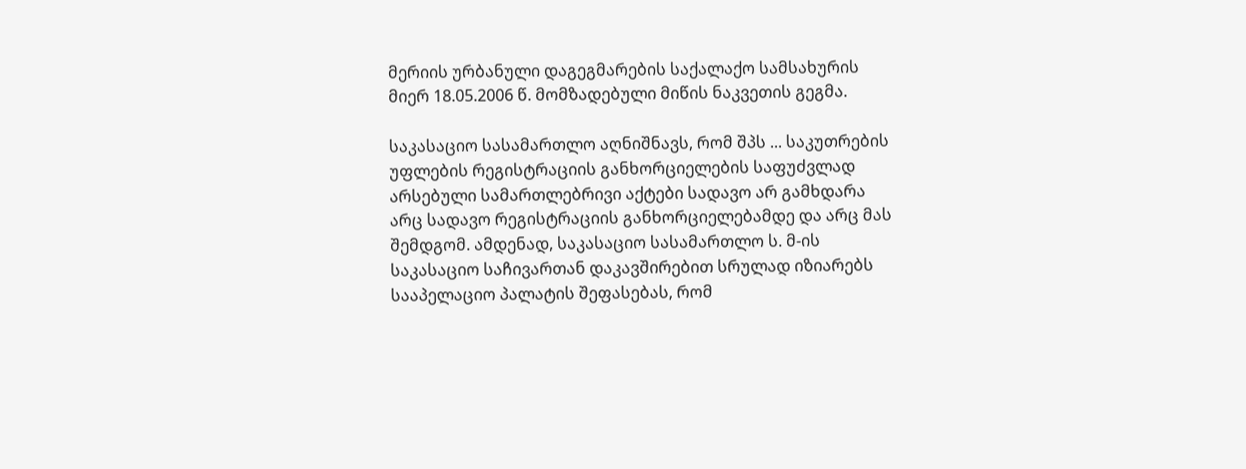მერიის ურბანული დაგეგმარების საქალაქო სამსახურის მიერ 18.05.2006 წ. მომზადებული მიწის ნაკვეთის გეგმა.

საკასაციო სასამართლო აღნიშნავს, რომ შპს ... საკუთრების უფლების რეგისტრაციის განხორციელების საფუძვლად არსებული სამართლებრივი აქტები სადავო არ გამხდარა არც სადავო რეგისტრაციის განხორციელებამდე და არც მას შემდგომ. ამდენად, საკასაციო სასამართლო ს. მ-ის საკასაციო საჩივართან დაკავშირებით სრულად იზიარებს სააპელაციო პალატის შეფასებას, რომ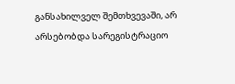განსახილველ შემთხვევაში, არ არსებობდა სარეგისტრაციო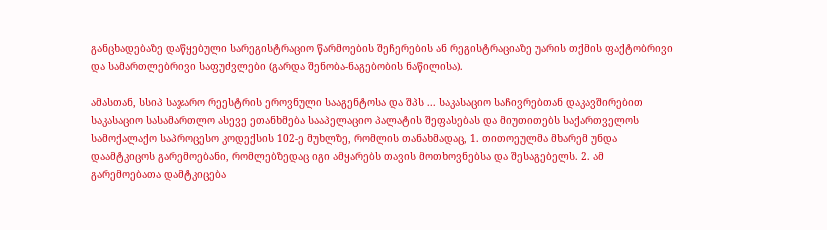განცხადებაზე დაწყებული სარეგისტრაციო წარმოების შეჩერების ან რეგისტრაციაზე უარის თქმის ფაქტობრივი და სამართლებრივი საფუძვლები (გარდა შენობა-ნაგებობის ნაწილისა).

ამასთან, სსიპ საჯარო რეესტრის ეროვნული სააგენტოსა და შპს ... საკასაციო საჩივრებთან დაკავშირებით საკასაციო სასამართლო ასევე ეთანხმება სააპელაციო პალატის შეფასებას და მიუთითებს საქართველოს სამოქალაქო საპროცესო კოდექსის 102-ე მუხლზე, რომლის თანახმადაც, 1. თითოეულმა მხარემ უნდა დაამტკიცოს გარემოებანი, რომლებზედაც იგი ამყარებს თავის მოთხოვნებსა და შესაგებელს. 2. ამ გარემოებათა დამტკიცება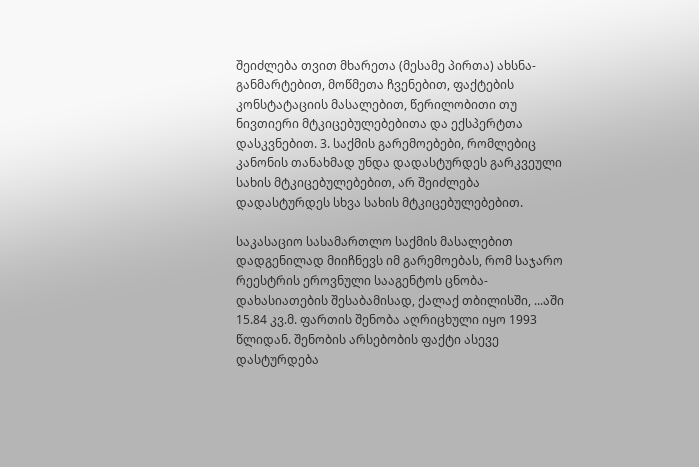შეიძლება თვით მხარეთა (მესამე პირთა) ახსნა-განმარტებით, მოწმეთა ჩვენებით, ფაქტების კონსტატაციის მასალებით, წერილობითი თუ ნივთიერი მტკიცებულებებითა და ექსპერტთა დასკვნებით. 3. საქმის გარემოებები, რომლებიც კანონის თანახმად უნდა დადასტურდეს გარკვეული სახის მტკიცებულებებით, არ შეიძლება დადასტურდეს სხვა სახის მტკიცებულებებით.

საკასაციო სასამართლო საქმის მასალებით დადგენილად მიიჩნევს იმ გარემოებას, რომ საჯარო რეესტრის ეროვნული სააგენტოს ცნობა-დახასიათების შესაბამისად, ქალაქ თბილისში, ...აში 15.84 კვ.მ. ფართის შენობა აღრიცხული იყო 1993 წლიდან. შენობის არსებობის ფაქტი ასევე დასტურდება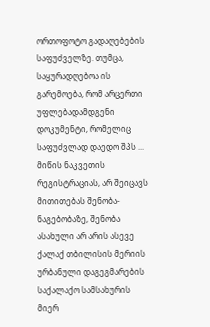ორთოფოტო გადაღებების საფუძველზე. თუმცა, საყურადღებოა ის გარემოება, რომ არცერთი უფლებადამდგენი დოკუმენტი, რომელიც საფუძვლად დაედო შპს ... მიწის ნაკვეთის რეგისტრაციას, არ შეიცავს მითითებას შენობა-ნაგებობაზე, შენობა ასახული არ არის ასევე ქალაქ თბილისის მერიის ურბანული დაგეგმარების საქალაქო სამსახურის მიერ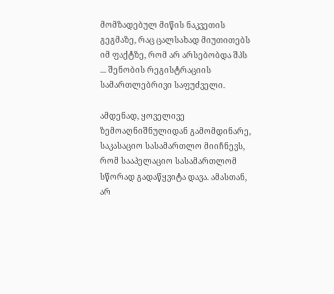მომზადებულ მიწის ნაკვეთის გეგმაზე, რაც ცალსახად მიუთითებს იმ ფაქტზე, რომ არ არსებობდა შპს ... შენობის რეგისტრაციის სამართლებრივი საფუძველი.

ამდენად, ყოველივე ზემოაღნიშნულიდან გამომდინარე, საკასაციო სასამართლო მიიჩნევს, რომ სააპელაციო სასამართლომ სწორად გადაწყვიტა დავა. ამასთან, არ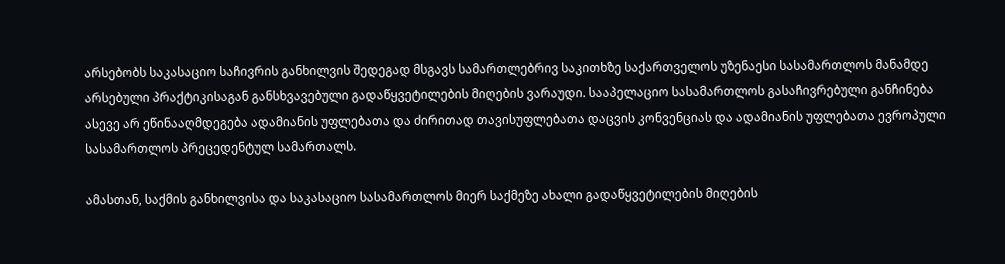არსებობს საკასაციო საჩივრის განხილვის შედეგად მსგავს სამართლებრივ საკითხზე საქართველოს უზენაესი სასამართლოს მანამდე არსებული პრაქტიკისაგან განსხვავებული გადაწყვეტილების მიღების ვარაუდი. სააპელაციო სასამართლოს გასაჩივრებული განჩინება ასევე არ ეწინააღმდეგება ადამიანის უფლებათა და ძირითად თავისუფლებათა დაცვის კონვენციას და ადამიანის უფლებათა ევროპული სასამართლოს პრეცედენტულ სამართალს.

ამასთან, საქმის განხილვისა და საკასაციო სასამართლოს მიერ საქმეზე ახალი გადაწყვეტილების მიღების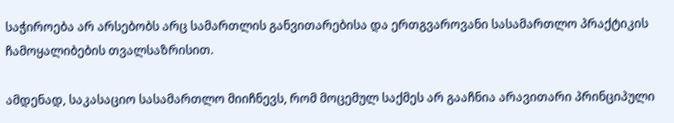საჭიროება არ არსებობს არც სამართლის განვითარებისა და ერთგვაროვანი სასამართლო პრაქტიკის ჩამოყალიბების თვალსაზრისით.

ამდენად, საკასაციო სასამართლო მიიჩნევს, რომ მოცემულ საქმეს არ გააჩნია არავითარი პრინციპული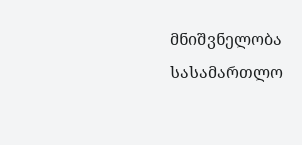მნიშვნელობა სასამართლო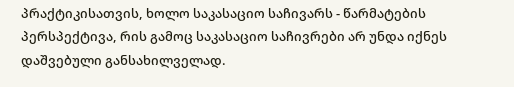პრაქტიკისათვის, ხოლო საკასაციო საჩივარს - წარმატების პერსპექტივა, რის გამოც საკასაციო საჩივრები არ უნდა იქნეს დაშვებული განსახილველად.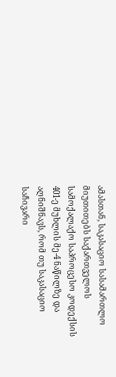ამასთან, საკასაციო სასამართლო მიუთითებს საქართველოს სამოქალაქო საპროცესო კოდექსის 401-ე მუხლის მე-4 ნაწილზე და აღნიშნავს, რომ თუ საკასაციო საჩივარი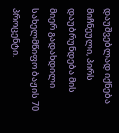დაუშვებლად იქნება მიჩნეული, პირს დაუბრუნდება მის მიერ გადახდილი სახელმწიფო ბაჟის 70 პროცენტი.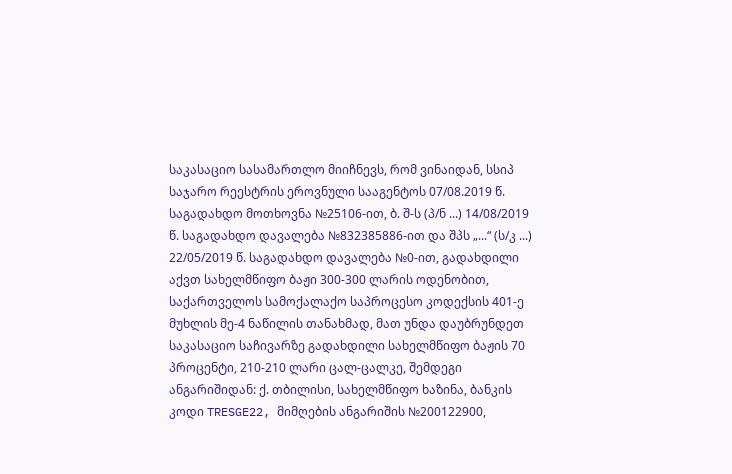საკასაციო სასამართლო მიიჩნევს, რომ ვინაიდან, სსიპ საჯარო რეესტრის ეროვნული სააგენტოს 07/08.2019 წ. საგადახდო მოთხოვნა №25106-ით, ბ. შ-ს (პ/ნ ...) 14/08/2019 წ. საგადახდო დავალება №832385886-ით და შპს „...“ (ს/კ ...) 22/05/2019 წ. საგადახდო დავალება №0-ით, გადახდილი აქვთ სახელმწიფო ბაჟი 300-300 ლარის ოდენობით, საქართველოს სამოქალაქო საპროცესო კოდექსის 401-ე მუხლის მე-4 ნაწილის თანახმად, მათ უნდა დაუბრუნდეთ საკასაციო საჩივარზე გადახდილი სახელმწიფო ბაჟის 70 პროცენტი, 210-210 ლარი ცალ-ცალკე, შემდეგი ანგარიშიდან: ქ. თბილისი, სახელმწიფო ხაზინა, ბანკის კოდი TRESGE22, მიმღების ანგარიშის №200122900,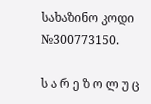სახაზინო კოდი №300773150.

ს ა რ ე ზ ო ლ უ ც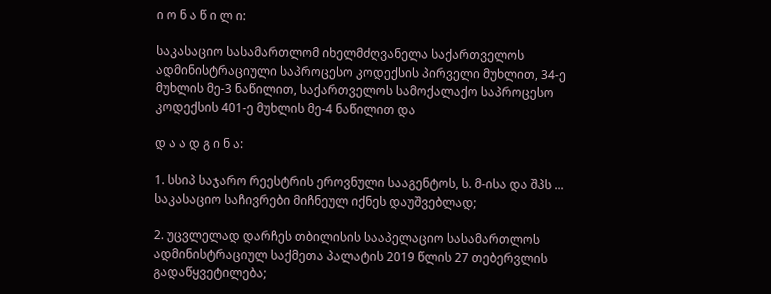ი ო ნ ა წ ი ლ ი:

საკასაციო სასამართლომ იხელმძღვანელა საქართველოს ადმინისტრაციული საპროცესო კოდექსის პირველი მუხლით, 34-ე მუხლის მე-3 ნაწილით, საქართველოს სამოქალაქო საპროცესო კოდექსის 401-ე მუხლის მე-4 ნაწილით და

დ ა ა დ გ ი ნ ა:

1. სსიპ საჯარო რეესტრის ეროვნული სააგენტოს, ს. მ-ისა და შპს ... საკასაციო საჩივრები მიჩნეულ იქნეს დაუშვებლად;

2. უცვლელად დარჩეს თბილისის სააპელაციო სასამართლოს ადმინისტრაციულ საქმეთა პალატის 2019 წლის 27 თებერვლის გადაწყვეტილება;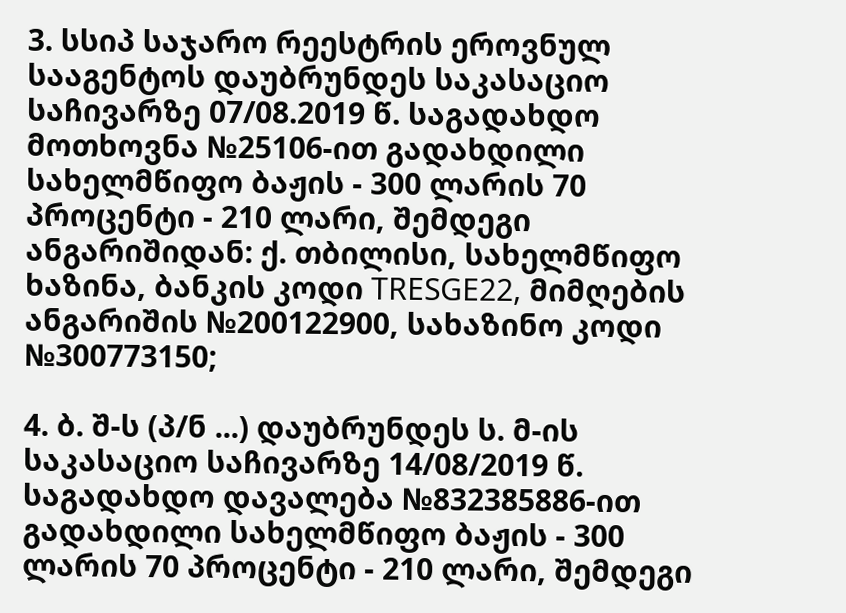3. სსიპ საჯარო რეესტრის ეროვნულ სააგენტოს დაუბრუნდეს საკასაციო საჩივარზე 07/08.2019 წ. საგადახდო მოთხოვნა №25106-ით გადახდილი სახელმწიფო ბაჟის - 300 ლარის 70 პროცენტი - 210 ლარი, შემდეგი ანგარიშიდან: ქ. თბილისი, სახელმწიფო ხაზინა, ბანკის კოდი TRESGE22, მიმღების ანგარიშის №200122900, სახაზინო კოდი №300773150;

4. ბ. შ-ს (პ/ნ ...) დაუბრუნდეს ს. მ-ის საკასაციო საჩივარზე 14/08/2019 წ. საგადახდო დავალება №832385886-ით გადახდილი სახელმწიფო ბაჟის - 300 ლარის 70 პროცენტი - 210 ლარი, შემდეგი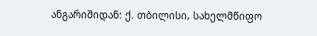ანგარიშიდან: ქ. თბილისი, სახელმწიფო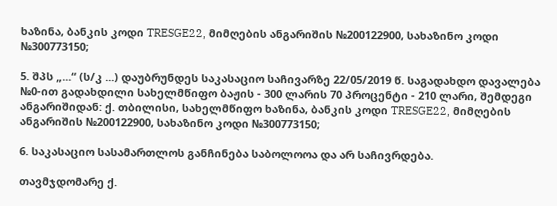ხაზინა, ბანკის კოდი TRESGE22, მიმღების ანგარიშის №200122900, სახაზინო კოდი №300773150;

5. შპს „...“ (ს/კ ...) დაუბრუნდეს საკასაციო საჩივარზე 22/05/2019 წ. საგადახდო დავალება №0-ით გადახდილი სახელმწიფო ბაჟის - 300 ლარის 70 პროცენტი - 210 ლარი, შემდეგი ანგარიშიდან: ქ. თბილისი, სახელმწიფო ხაზინა, ბანკის კოდი TRESGE22, მიმღების ანგარიშის №200122900, სახაზინო კოდი №300773150;

6. საკასაციო სასამართლოს განჩინება საბოლოოა და არ საჩივრდება.

თავმჯდომარე ქ.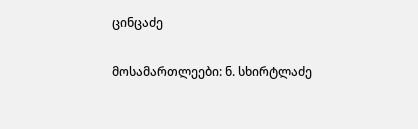ცინცაძე

მოსამართლეები: ნ. სხირტლაძე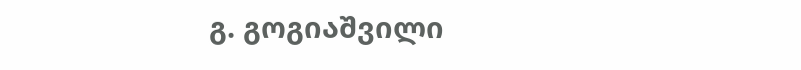გ. გოგიაშვილი